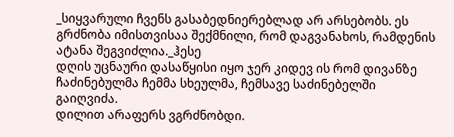_სიყვარული ჩვენს გასაბედნიერებლად არ არსებობს. ეს გრძნობა იმისთვისაა შექმნილი, რომ დაგვანახოს, რამდენის ატანა შეგვიძლია._ჰესე
დღის უცნაური დასაწყისი იყო ჯერ კიდევ ის რომ დივანზე ჩაძინებულმა ჩემმა სხეულმა, ჩემსავე საძინებელში გაიღვიძა.
დილით არაფერს ვგრძნობდი.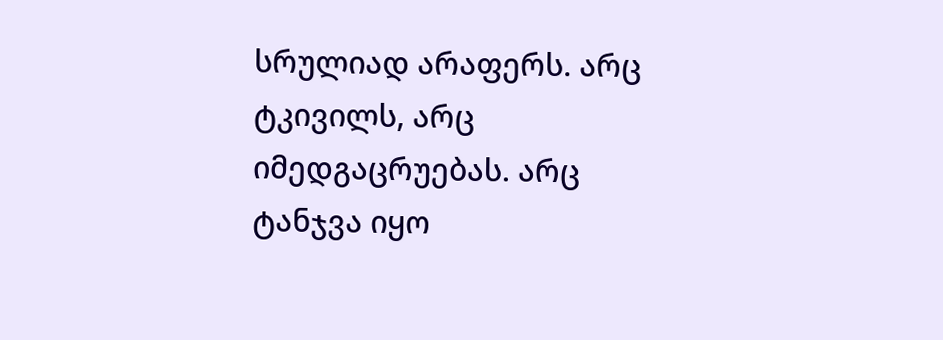სრულიად არაფერს. არც ტკივილს, არც იმედგაცრუებას. არც ტანჯვა იყო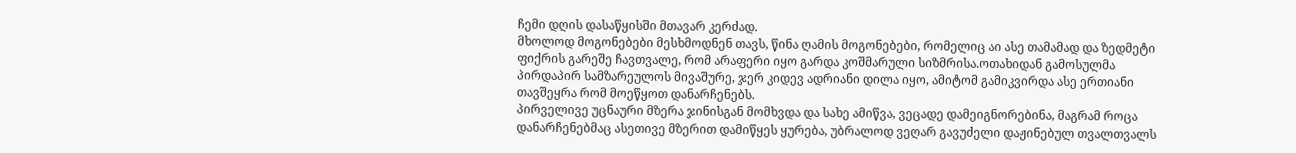ჩემი დღის დასაწყისში მთავარ კერძად.
მხოლოდ მოგონებები მესხმოდნენ თავს, წინა ღამის მოგონებები, რომელიც აი ასე თამამად და ზედმეტი ფიქრის გარეშე ჩავთვალე, რომ არაფერი იყო გარდა კოშმარული სიზმრისა.ოთახიდან გამოსულმა პირდაპირ სამზარეულოს მივაშურე, ჯერ კიდევ ადრიანი დილა იყო, ამიტომ გამიკვირდა ასე ერთიანი თავშეყრა რომ მოეწყოთ დანარჩენებს.
პირველივე უცნაური მზერა ჯინისგან მომხვდა და სახე ამიწვა, ვეცადე დამეიგნორებინა, მაგრამ როცა დანარჩენებმაც ასეთივე მზერით დამიწყეს ყურება, უბრალოდ ვეღარ გავუძელი დაჟინებულ თვალთვალს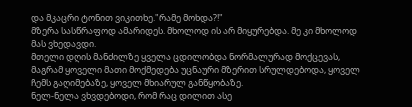და მკაცრი ტონით ვიკითხე."რამე მოხდა?!"
მზერა სასწრაფოდ ამარიდეს. მხოლოდ ის არ მიყურებდა. მე კი მხოლოდ მას ვხედავდი.
მთელი დღის მანძილზე ყველა ცდილობდა ნორმალურად მოქცევას, მაგრამ ყოველი მათი მოქმედება უცნაური მზერით სრულდებოდა, ყოველ ჩემს გაღიმებაზე, ყოველ მხიარულ განწყობაზე.
ნელ-ნელა ვხვდებოდი, რომ რაც დილით ასე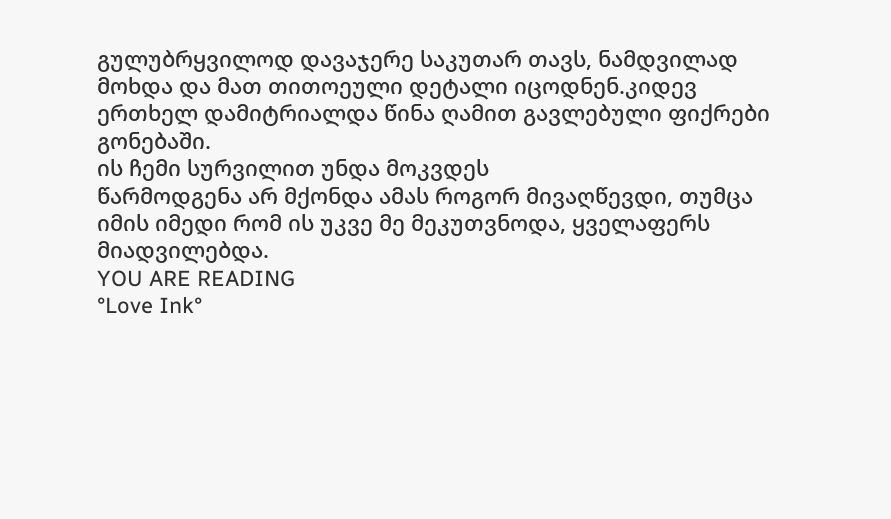გულუბრყვილოდ დავაჯერე საკუთარ თავს, ნამდვილად მოხდა და მათ თითოეული დეტალი იცოდნენ.კიდევ ერთხელ დამიტრიალდა წინა ღამით გავლებული ფიქრები გონებაში.
ის ჩემი სურვილით უნდა მოკვდეს
წარმოდგენა არ მქონდა ამას როგორ მივაღწევდი, თუმცა იმის იმედი რომ ის უკვე მე მეკუთვნოდა, ყველაფერს მიადვილებდა.
YOU ARE READING
°Love Ink°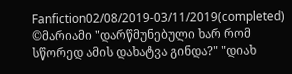Fanfiction02/08/2019-03/11/2019(completed) ©მარიამი "დარწმუნებული ხარ რომ სწორედ ამის დახატვა გინდა?" "დიახ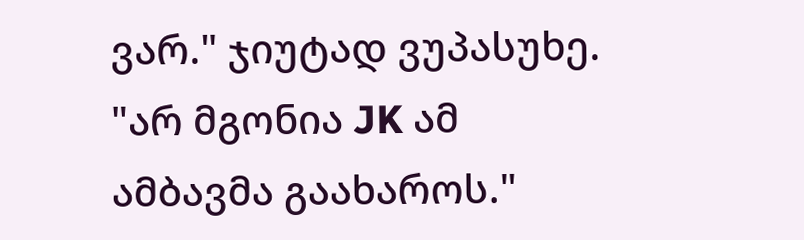ვარ." ჯიუტად ვუპასუხე. "არ მგონია JK ამ ამბავმა გაახაროს."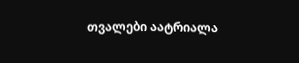თვალები აატრიალა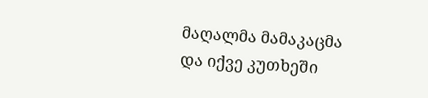მაღალმა მამაკაცმა და იქვე კუთხეში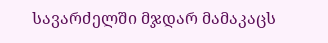სავარძელში მჯდარ მამაკაცს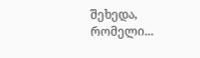შეხედა, რომელი...